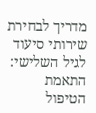מדריך לבחירת שירותי סיעוד לגיל השלישי: התאמת הטיפול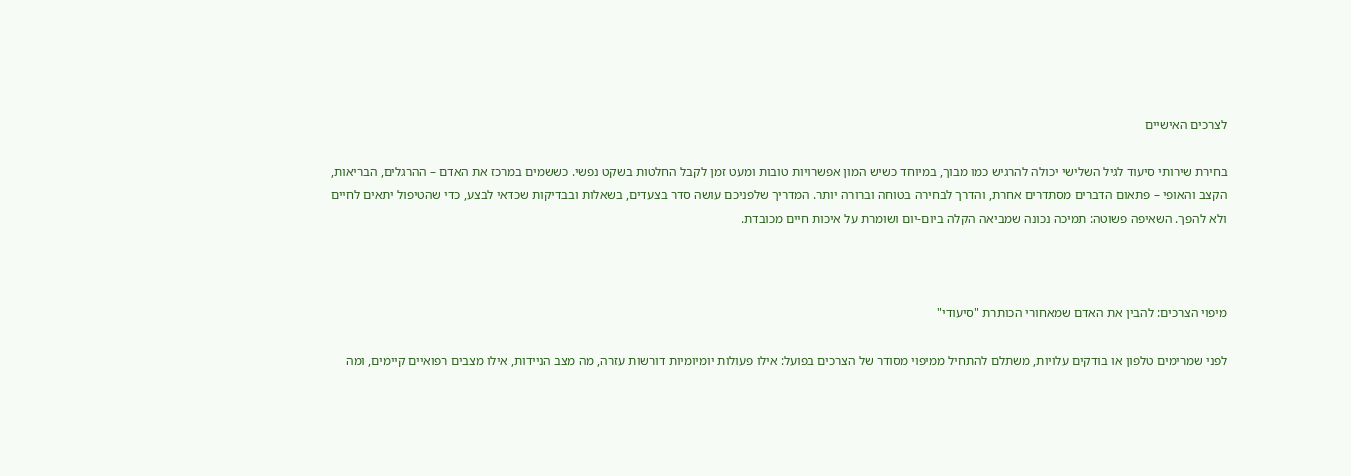לצרכים האישיים

בחירת שירותי סיעוד לגיל השלישי יכולה להרגיש כמו מבוך, במיוחד כשיש המון אפשרויות טובות ומעט זמן לקבל החלטות בשקט נפשי. כששמים במרכז את האדם – ההרגלים, הבריאות, הקצב והאופי – פתאום הדברים מסתדרים אחרת, והדרך לבחירה בטוחה וברורה יותר. המדריך שלפניכם עושה סדר בצעדים, בשאלות ובבדיקות שכדאי לבצע, כדי שהטיפול יתאים לחיים ולא להפך. השאיפה פשוטה: תמיכה נכונה שמביאה הקלה ביום‑יום ושומרת על איכות חיים מכובדת.



מיפוי הצרכים: להבין את האדם שמאחורי הכותרת "סיעודי"

לפני שמרימים טלפון או בודקים עלויות, משתלם להתחיל ממיפוי מסודר של הצרכים בפועל: אילו פעולות יומיומיות דורשות עזרה, מה מצב הניידות, אילו מצבים רפואיים קיימים, ומה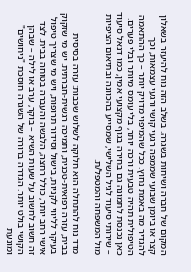המקום של חברה ושיחות בשגרה. בשלב הזה נוח להיעזר בשאלון קצר או ביומן שבועי שממפה רגעי קושי ורגעי עצמאות, וכך להגדיר מה באמת נחוץ. ככל שהמיפוי מדויק יותר – כך ההתאמה הטיפולית תהיה טבעית ורכה יותר, בלי עומס מיותר ובלי פערים. כאן נכנסת לתמונה גם בחירה בגוף מקצועי אמין, כמו דנאל סיעוד – שירותי סיעוד לגיל השלישי, שמסייע בהכוונה ובתיאום הציפיות מול המשפחה והמטפל/ת.

מדד נוח להתחלה הוא חלוקה לשלוש שכבות: עזרה בסיסית בבית, עזרה רפואית‑טכנית, ותמיכה רגשית‑חברתית. יש מי שזקוק בעיקר לליווי לקניות, בישול וסידור תרופות, ויש מי שצריך טיפול אישי רחב יותר, כולל רחצה, הלבשה והעברה בטוחה בבית. לצד זה חשוב לחשוב על שעות השיא – בוקר, ערב או לילה – שבהן הקושי בולט יותר. הגדרה ברורה של השגרה חוסכת "ניחושים" ומונעת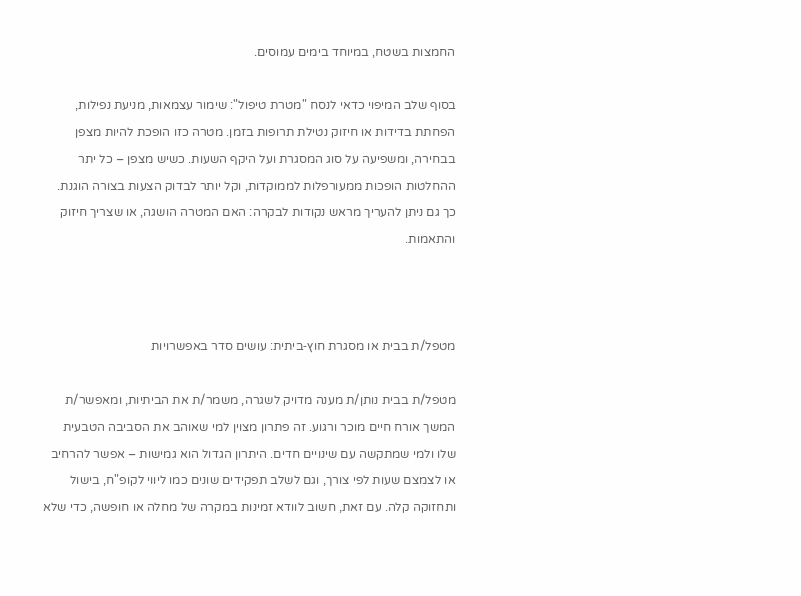החמצות בשטח, במיוחד בימים עמוסים.

בסוף שלב המיפוי כדאי לנסח "מטרת טיפול": שימור עצמאות, מניעת נפילות, הפחתת בדידות או חיזוק נטילת תרופות בזמן. מטרה כזו הופכת להיות מצפן בבחירה, ומשפיעה על סוג המסגרת ועל היקף השעות. כשיש מצפן – כל יתר ההחלטות הופכות ממעורפלות לממוקדות, וקל יותר לבדוק הצעות בצורה הוגנת. כך גם ניתן להעריך מראש נקודות לבקרה: האם המטרה הושגה, או שצריך חיזוק והתאמות.



מטפל/ת בבית או מסגרת חוץ‑ביתית: עושים סדר באפשרויות

מטפל/ת בבית נותן/ת מענה מדויק לשגרה, משמר/ת את הביתיות, ומאפשר/ת המשך אורח חיים מוכר ורגוע. זה פתרון מצוין למי שאוהב את הסביבה הטבעית שלו ולמי שמתקשה עם שינויים חדים. היתרון הגדול הוא גמישות – אפשר להרחיב או לצמצם שעות לפי צורך, וגם לשלב תפקידים שונים כמו ליווי לקופ"ח, בישול ותחזוקה קלה. עם זאת, חשוב לוודא זמינות במקרה של מחלה או חופשה, כדי שלא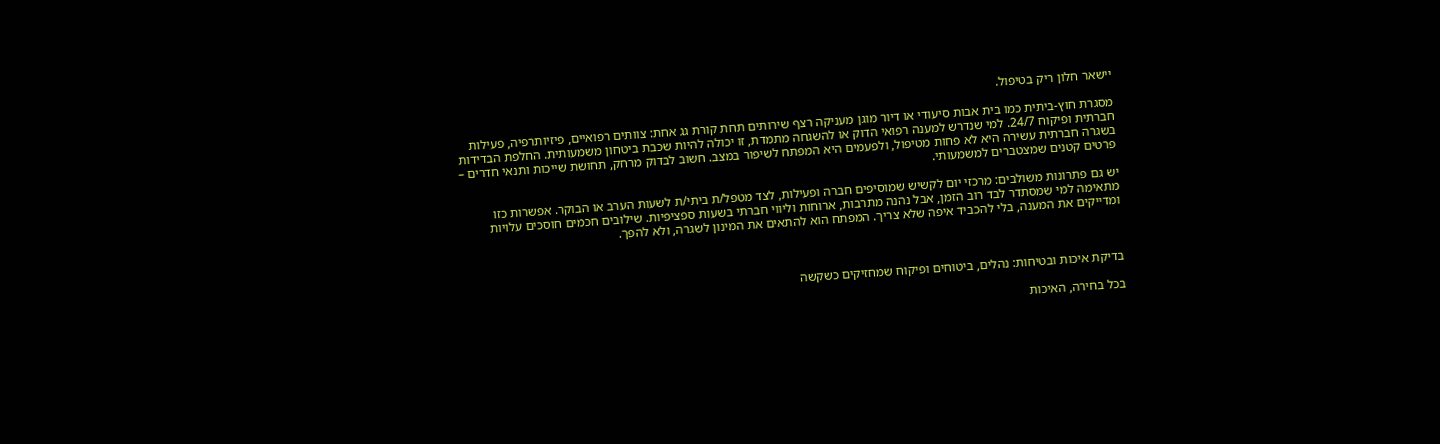יישאר חלון ריק בטיפול.

מסגרת חוץ‑ביתית כמו בית אבות סיעודי או דיור מוגן מעניקה רצף שירותים תחת קורת גג אחת: צוותים רפואיים, פיזיותרפיה, פעילות חברתית ופיקוח 24/7. למי שנדרש למענה רפואי הדוק או להשגחה מתמדת, זו יכולה להיות שכבת ביטחון משמעותית. החלפת הבדידות בשגרה חברתית עשירה היא לא פחות מטיפול, ולפעמים היא המפתח לשיפור במצב. חשוב לבדוק מרחק, תחושת שייכות ותנאי חדרים – פרטים קטנים שמצטברים למשמעותי.

יש גם פתרונות משולבים: מרכזי יום לקשיש שמוסיפים חברה ופעילות, לצד מטפל/ת ביתי/ת לשעות הערב או הבוקר. אפשרות כזו מתאימה למי שמסתדר לבד רוב הזמן, אבל נהנה מתרבות, ארוחות וליווי חברתי בשעות ספציפיות. שילובים חכמים חוסכים עלויות ומדייקים את המענה, בלי להכביד איפה שלא צריך. המפתח הוא להתאים את המינון לשגרה, ולא להפך.



בדיקת איכות ובטיחות: נהלים, ביטוחים ופיקוח שמחזיקים כשקשה

בכל בחירה, האיכות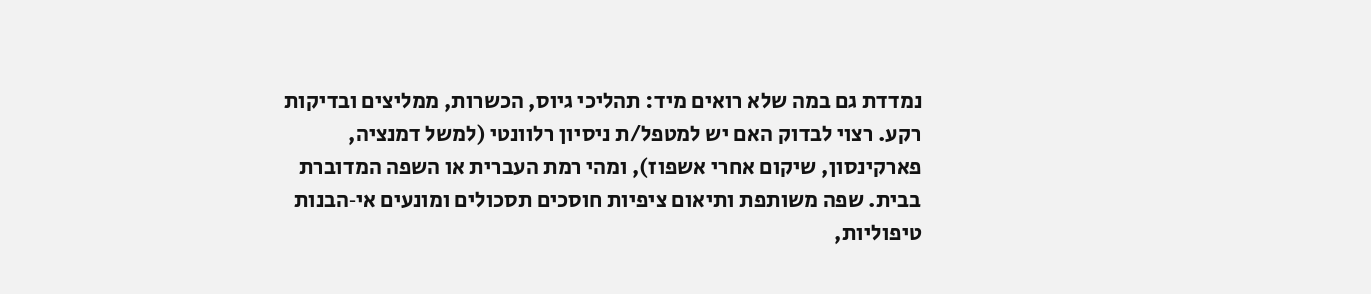נמדדת גם במה שלא רואים מיד: תהליכי גיוס, הכשרות, ממליצים ובדיקות רקע. רצוי לבדוק האם יש למטפל/ת ניסיון רלוונטי (למשל דמנציה, פארקינסון, שיקום אחרי אשפוז), ומהי רמת העברית או השפה המדוברת בבית. שפה משותפת ותיאום ציפיות חוסכים תסכולים ומונעים אי‑הבנות טיפוליות,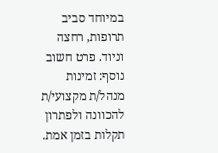במיוחד סביב תרופות, רחצה וניוד. פרט חשוב נוסף: זמינות מנהל/ת מקצועי/ת להכוונה ולפתרון תקלות בזמן אמת.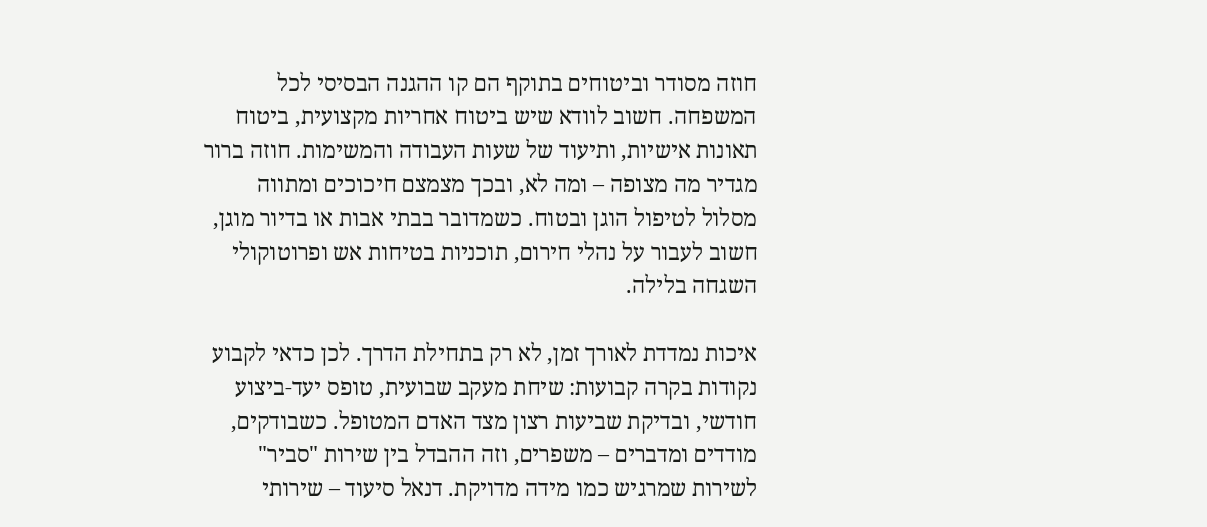חוזה מסודר וביטוחים בתוקף הם קו ההגנה הבסיסי לכל המשפחה. חשוב לוודא שיש ביטוח אחריות מקצועית, ביטוח תאונות אישיות, ותיעוד של שעות העבודה והמשימות. חוזה ברור מגדיר מה מצופה – ומה לא, ובכך מצמצם חיכוכים ומתווה מסלול לטיפול הוגן ובטוח. כשמדובר בבתי אבות או בדיור מוגן, חשוב לעבור על נהלי חירום, תוכניות בטיחות אש ופרוטוקולי השגחה בלילה.

איכות נמדדת לאורך זמן, לא רק בתחילת הדרך. לכן כדאי לקבוע נקודות בקרה קבועות: שיחת מעקב שבועית, טופס יעד‑ביצוע חודשי, ובדיקת שביעות רצון מצד האדם המטופל. כשבודקים, מודדים ומדברים – משפרים, וזה ההבדל בין שירות "סביר" לשירות שמרגיש כמו מידה מדויקת. דנאל סיעוד – שירותי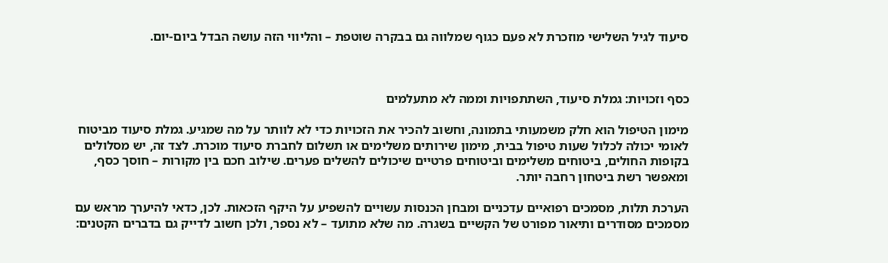סיעוד לגיל השלישי מוזכרת לא פעם כגוף שמלווה גם בבקרה שוטפת – והליווי הזה עושה הבדל ביום‑יום.



כסף וזכויות: גמלת סיעוד, השתתפויות וממה לא מתעלמים

מימון הטיפול הוא חלק משמעותי בתמונה, וחשוב להכיר את הזכויות כדי לא לוותר על מה שמגיע. גמלת סיעוד מביטוח לאומי יכולה לכלול שעות טיפול בבית, מימון שירותים משלימים או תשלום לחברת סיעוד מוכרת. לצד זה, יש מסלולים בקופות החולים, ביטוחים משלימים וביטוחים פרטיים שיכולים להשלים פערים. שילוב חכם בין מקורות – חוסך כסף, ומאפשר רשת ביטחון רחבה יותר.

הערכת תלות, מסמכים רפואיים עדכניים ומבחן הכנסות עשויים להשפיע על היקף הזכאות. לכן, כדאי להיערך מראש עם מסמכים מסודרים ותיאור מפורט של הקשיים בשגרה. מה שלא מתועד – לא נספר, ולכן חשוב לדייק גם בדברים הקטנים: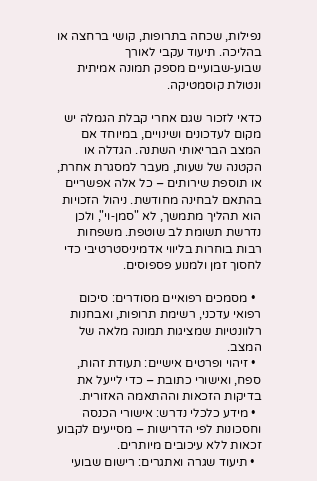נפילות, שכחה בתרופות, קושי ברחצה או בהליכה. תיעוד עקבי לאורך שבוע‑שבועיים מספק תמונה אמיתית ונטולת קוסמטיקה.

כדאי לזכור שגם אחרי קבלת הגמלה יש מקום לעדכונים ושינויים, במיוחד אם המצב הבריאותי השתנה. הגדלה או הקטנה של שעות, מעבר למסגרת אחרת, או תוספת שירותים – כל אלה אפשריים בהתאם לבחינה מחודשת. ניהול הזכויות הוא תהליך מתמשך, לא "סמן‑וי", ולכן נדרשת תשומת לב שוטפת. משפחות רבות בוחרות בליווי אדמיניסטרטיבי כדי לחסוך זמן ולמנוע פספוסים.

  • מסמכים רפואיים מסודרים: סיכום רפואי עדכני, רשימת תרופות, ואבחנות רלוונטיות שמציגות תמונה מלאה של המצב.
  • זיהוי ופרטים אישיים: תעודת זהות, ספח, ואישורי כתובת – כדי לייעל את בדיקות הזכאות וההתאמה האזורית.
  • מידע כלכלי נדרש: אישורי הכנסה וחסכונות לפי הדרישות – מסייעים לקבוע זכאות ללא עיכובים מיותרים.
  • תיעוד שגרה ואתגרים: רישום שבועי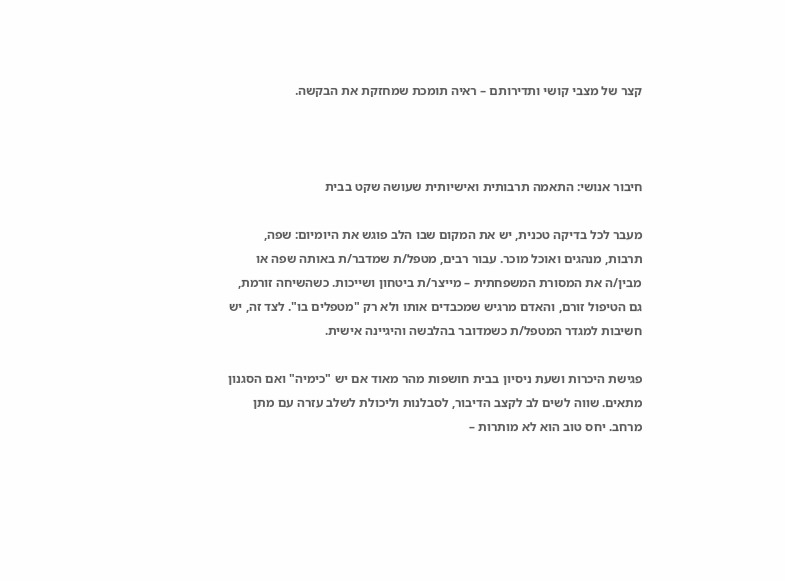קצר של מצבי קושי ותדירותם – ראיה תומכת שמחזקת את הבקשה.



חיבור אנושי: התאמה תרבותית ואישיותית שעושה שקט בבית

מעבר לכל בדיקה טכנית, יש את המקום שבו הלב פוגש את היומיום: שפה, תרבות, מנהגים ואוכל מוכר. עבור רבים, מטפל/ת שמדבר/ת באותה שפה או מבין/ה את המסורת המשפחתית – מייצר/ת ביטחון ושייכות. כשהשיחה זורמת, גם הטיפול זורם, והאדם מרגיש שמכבדים אותו ולא רק "מטפלים בו". לצד זה, יש חשיבות למגדר המטפל/ת כשמדובר בהלבשה והיגיינה אישית.

פגישת היכרות ושעת ניסיון בבית חושפות מהר מאוד אם יש "כימיה" ואם הסגנון מתאים. שווה לשים לב לקצב הדיבור, לסבלנות וליכולת לשלב עזרה עם מתן מרחב. יחס טוב הוא לא מותרות –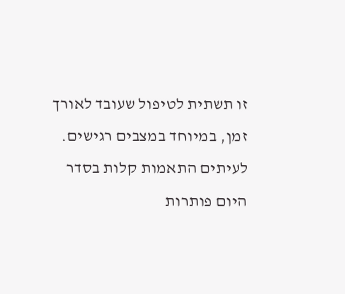זו תשתית לטיפול שעובד לאורך זמן, במיוחד במצבים רגישים. לעיתים התאמות קלות בסדר היום פותרות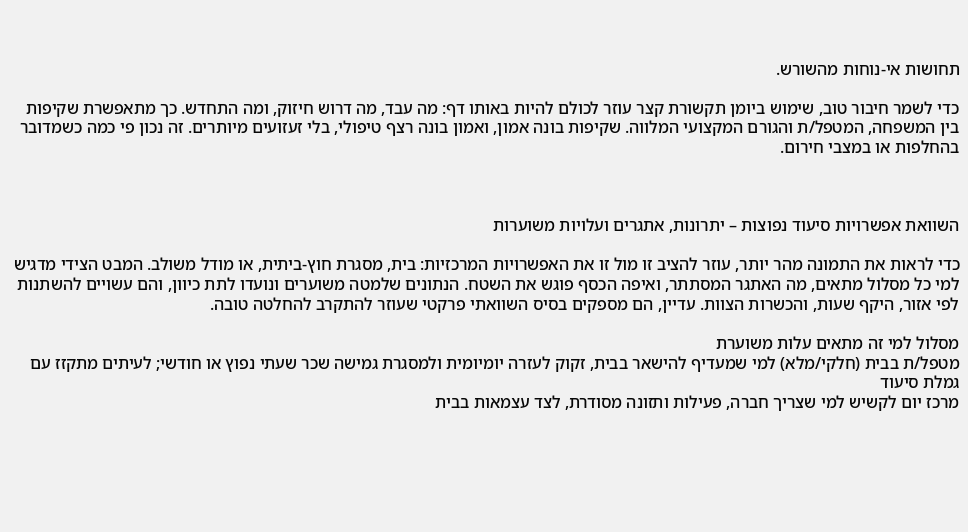תחושות אי‑נוחות מהשורש.

כדי לשמר חיבור טוב, שימוש ביומן תקשורת קצר עוזר לכולם להיות באותו דף: מה עבד, מה דרוש חיזוק, ומה התחדש. כך מתאפשרת שקיפות בין המשפחה, המטפל/ת והגורם המקצועי המלווה. שקיפות בונה אמון, ואמון בונה רצף טיפולי, בלי זעזועים מיותרים. זה נכון פי כמה כשמדובר בהחלפות או במצבי חירום.



השוואת אפשרויות סיעוד נפוצות – יתרונות, אתגרים ועלויות משוערות

כדי לראות את התמונה מהר יותר, עוזר להציב זו מול זו את האפשרויות המרכזיות: בית, מסגרת חוץ‑ביתית, או מודל משולב. המבט הצידי מדגיש למי כל מסלול מתאים, מה האתגר המסתתר, ואיפה הכסף פוגש את השטח. הנתונים שלמטה משוערים ונועדו לתת כיוון, והם עשויים להשתנות לפי אזור, היקף שעות, והכשרות הצוות. עדיין, הם מספקים בסיס השוואתי פרקטי שעוזר להתקרב להחלטה טובה.

מסלול למי זה מתאים עלות משוערת
מטפל/ת בבית (חלקי/מלא) למי שמעדיף להישאר בבית, זקוק לעזרה יומיומית ולמסגרת גמישה שכר שעתי נפוץ או חודשי; לעיתים מתקזז עם גמלת סיעוד
מרכז יום לקשיש למי שצריך חברה, פעילות ותזונה מסודרת, לצד עצמאות בבית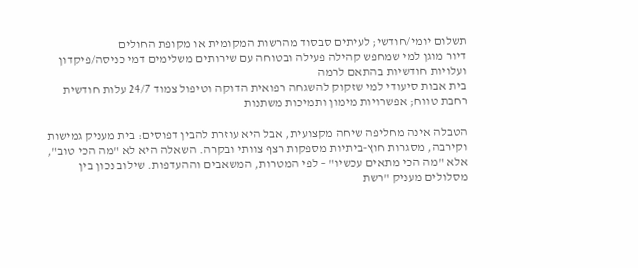תשלום יומי/חודשי; לעיתים סבסוד מהרשות המקומית או מקופת החולים
דיור מוגן למי שמחפש קהילה פעילה ובטוחה עם שירותים משלימים דמי כניסה/פיקדון ועלויות חודשיות בהתאם לרמה
בית אבות סיעודי למי שזקוק להשגחה רפואית הדוקה וטיפול צמוד 24/7 עלות חודשית רחבת טווח; אפשרויות מימון ותמיכות משתנות

הטבלה אינה מחליפה שיחה מקצועית, אבל היא עוזרת להבין דפוסים: בית מעניק גמישות וקירבה, מסגרות חוץ‑ביתיות מספקות רצף צוותי ובקרה. השאלה היא לא "מה הכי טוב", אלא "מה הכי מתאים עכשיו" – לפי המטרות, המשאבים וההעדפות. שילוב נכון בין מסלולים מעניק "רשת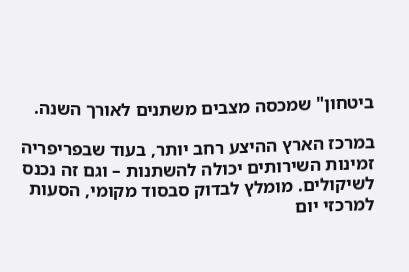ביטחון" שמכסה מצבים משתנים לאורך השנה.

במרכז הארץ ההיצע רחב יותר, בעוד שבפריפריה זמינות השירותים יכולה להשתנות – וגם זה נכנס לשיקולים. מומלץ לבדוק סבסוד מקומי, הסעות למרכזי יום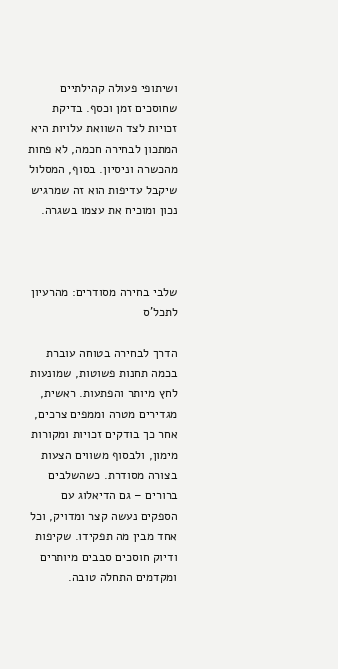ושיתופי פעולה קהילתיים שחוסכים זמן וכסף. בדיקת זכויות לצד השוואת עלויות היא המתכון לבחירה חכמה, לא פחות מהכשרה וניסיון. בסוף, המסלול שיקבל עדיפות הוא זה שמרגיש נכון ומוכיח את עצמו בשגרה.



שלבי בחירה מסודרים: מהרעיון לתכל'ס

הדרך לבחירה בטוחה עוברת בכמה תחנות פשוטות, שמונעות לחץ מיותר והפתעות. ראשית, מגדירים מטרה וממפים צרכים, אחר כך בודקים זכויות ומקורות מימון, ולבסוף משווים הצעות בצורה מסודרת. כשהשלבים ברורים – גם הדיאלוג עם הספקים נעשה קצר ומדויק, וכל אחד מבין מה תפקידו. שקיפות ודיוק חוסכים סבבים מיותרים ומקדמים התחלה טובה.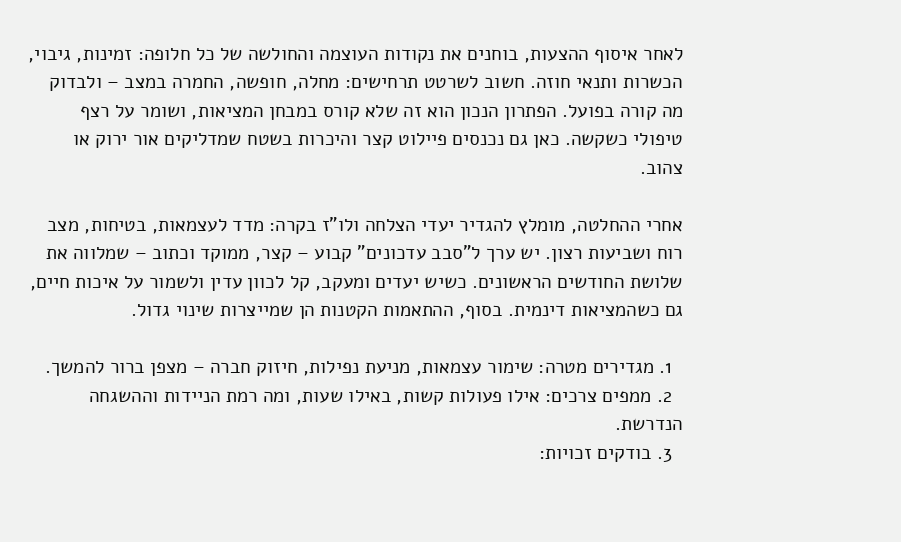לאחר איסוף ההצעות, בוחנים את נקודות העוצמה והחולשה של כל חלופה: זמינות, גיבוי, הכשרות ותנאי חוזה. חשוב לשרטט תרחישים: מחלה, חופשה, החמרה במצב – ולבדוק מה קורה בפועל. הפתרון הנכון הוא זה שלא קורס במבחן המציאות, ושומר על רצף טיפולי כשקשה. כאן גם נכנסים פיילוט קצר והיכרות בשטח שמדליקים אור ירוק או צהוב.

אחרי ההחלטה, מומלץ להגדיר יעדי הצלחה ולו"ז בקרה: מדד לעצמאות, בטיחות, מצב רוח ושביעות רצון. יש ערך ל"סבב עדכונים" קבוע – קצר, ממוקד וכתוב – שמלווה את שלושת החודשים הראשונים. כשיש יעדים ומעקב, קל לכוון עדין ולשמור על איכות חיים, גם כשהמציאות דינמית. בסוף, ההתאמות הקטנות הן שמייצרות שינוי גדול.

  1. מגדירים מטרה: שימור עצמאות, מניעת נפילות, חיזוק חברה – מצפן ברור להמשך.
  2. ממפים צרכים: אילו פעולות קשות, באילו שעות, ומה רמת הניידות וההשגחה הנדרשת.
  3. בודקים זכויות: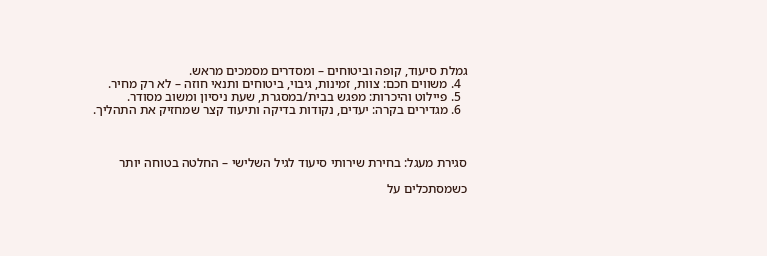גמלת סיעוד, קופה וביטוחים – ומסדרים מסמכים מראש.
  4. משווים חכם: צוות, זמינות, גיבוי, ביטוחים ותנאי חוזה – לא רק מחיר.
  5. פיילוט והיכרות: מפגש בבית/במסגרת, שעת ניסיון ומשוב מסודר.
  6. מגדירים בקרה: יעדים, נקודות בדיקה ותיעוד קצר שמחזיק את התהליך.



סגירת מעגל: בחירת שירותי סיעוד לגיל השלישי – החלטה בטוחה יותר

כשמסתכלים על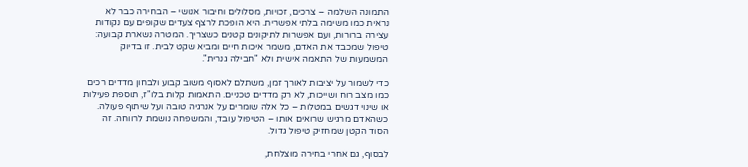התמונה השלמה – צרכים, זכויות, מסלולים וחיבור אנושי – הבחירה כבר לא נראית כמו משימה בלתי אפשרית. היא הופכת לרצף צעדים שקופים עם נקודות עצירה ברורות, ועם אפשרות לתיקונים קטנים כשצריך. המטרה נשארת קבועה: טיפול שמכבד את האדם, משמר איכות חיים ומביא שקט לבית. זו בדיוק המשמעות של התאמה אישית ולא "חבילה גנרית".

כדי לשמור על יציבות לאורך זמן, משתלם לאסוף משוב קבוע ולבחון מדדים רכים כמו מצב רוח ושייכות, לא רק מדדים טכניים. התאמות קלות בלו"ז, תוספת פעילות או שינוי דגשים במטלות – כל אלה שומרים על אנרגיה טובה ועל שיתוף פעולה. כשהאדם מרגיש שרואים אותו – הטיפול עובד, והמשפחה נושמת לרווחה. זה הסוד הקטן שמחזיק טיפול גדול.

לבסוף, גם אחרי בחירה מוצלחת,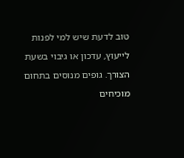טוב לדעת שיש למי לפנות לייעוץ, עדכון או גיבוי בשעת הצורך. גופים מנוסים בתחום מוכיחים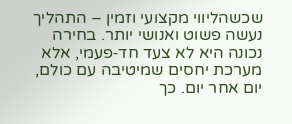שכשהליווי מקצועי וזמין – התהליך נעשה פשוט ואנושי יותר. בחירה נכונה היא לא צעד חד‑פעמי, אלא מערכת יחסים שמיטיבה עם כולם, יום אחר יום. כך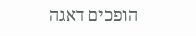הופכים דאגה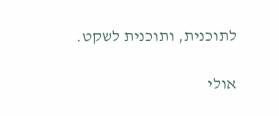לתוכנית, ותוכנית לשקט.

אולי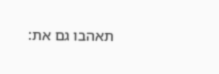תאהבו גם את: